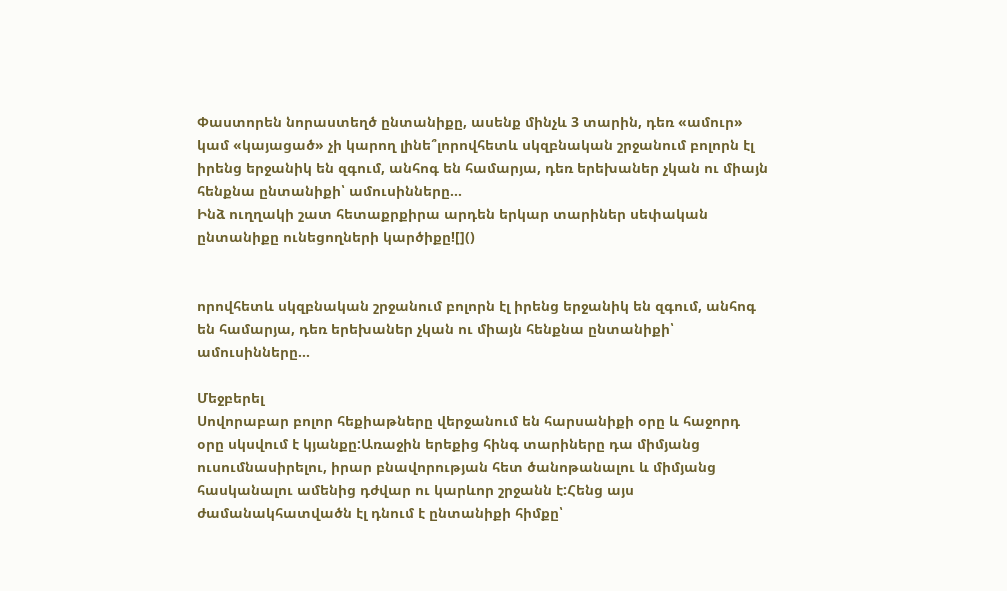Փաստորեն նորաստեղծ ընտանիքը, ասենք մինչև 3 տարին, դեռ «ամուր» կամ «կայացած» չի կարող լինե՞լորովհետև սկզբնական շրջանում բոլորն էլ իրենց երջանիկ են զգում, անհոգ են համարյա, դեռ երեխաներ չկան ու միայն հենքնա ընտանիքի՝ ամուսինները...
Ինձ ուղղակի շատ հետաքրքիրա արդեն երկար տարիներ սեփական ընտանիքը ունեցողների կարծիքը![]()


որովհետև սկզբնական շրջանում բոլորն էլ իրենց երջանիկ են զգում, անհոգ են համարյա, դեռ երեխաներ չկան ու միայն հենքնա ընտանիքի՝ ամուսինները...

Մեջբերել
Սովորաբար բոլոր հեքիաթները վերջանում են հարսանիքի օրը և հաջորդ օրը սկսվում է կյանքը:Առաջին երեքից հինգ տարիները դա միմյանց ուսումնասիրելու, իրար բնավորության հետ ծանոթանալու և միմյանց հասկանալու ամենից դժվար ու կարևոր շրջանն է:Հենց այս ժամանակհատվածն էլ դնում է ընտանիքի հիմքը՝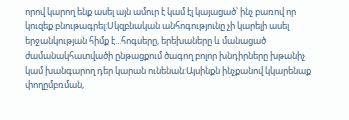որով կարող ենք ասել այն ամուր է կամ էլ կայացած՝ ինչ բառով որ կուզեք բնութագրել:Սկզբնական անհոգությունը չի կարելի ասել երջանկության հիմք է...հոգսերը, երեխաները և մանացած ժամանակհատվածի ընթացքում ծագող բոլոր խնդիրները խթանիչ կամ խանգարող դեր կարան ունենան:Այսինքն ինչքանով կկարենաք փողըմբռման,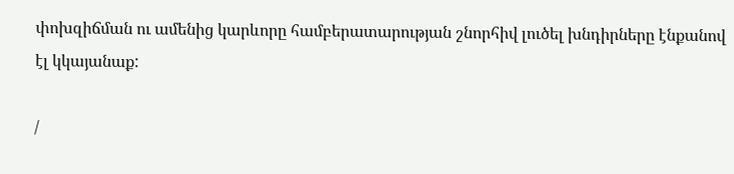փոխզիճման ու ամենից կարևորը համբերատարության շնորհիվ լուծել խնդիրները էնքանով էլ կկայանաք:

/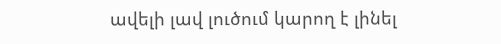ավելի լավ լուծում կարող է լինել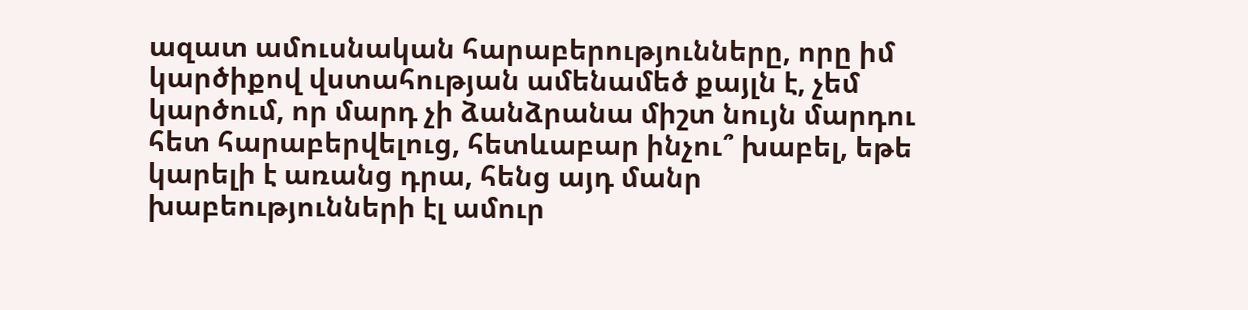ազատ ամուսնական հարաբերությունները, որը իմ կարծիքով վստահության ամենամեծ քայլն է, չեմ կարծում, որ մարդ չի ձանձրանա միշտ նույն մարդու հետ հարաբերվելուց, հետևաբար ինչու՞ խաբել, եթե կարելի է առանց դրա, հենց այդ մանր խաբեությունների էլ ամուր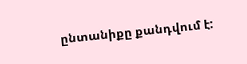ընտանիքը քանդվում է: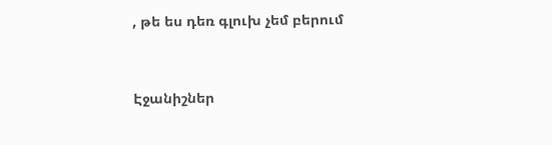, թե ես դեռ գլուխ չեմ բերում


Էջանիշներ